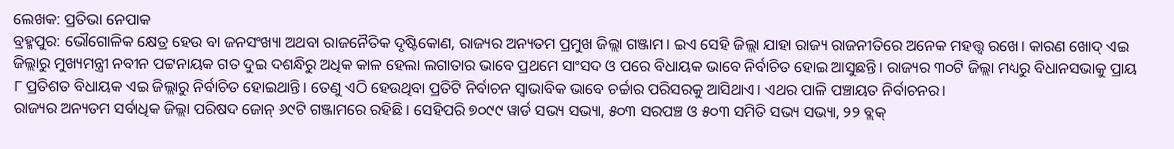ଲେଖକ: ପ୍ରତିଭା ନେପାକ
ବ୍ରହ୍ମପୁର: ଭୌଗୋଳିକ କ୍ଷେତ୍ର ହେଉ ବା ଜନସଂଖ୍ୟା ଅଥବା ରାଜନୈତିକ ଦୃଷ୍ଟିକୋଣ, ରାଜ୍ୟର ଅନ୍ୟତମ ପ୍ରମୁଖ ଜିଲ୍ଲା ଗଞ୍ଜାମ। ଇଏ ସେହି ଜିଲ୍ଲା ଯାହା ରାଜ୍ୟ ରାଜନୀତିରେ ଅନେକ ମହତ୍ତ୍ଵ ରଖେ। କାରଣ ଖୋଦ୍ ଏଇ ଜିଲ୍ଲାରୁ ମୁଖ୍ୟମନ୍ତ୍ରୀ ନବୀନ ପଟ୍ଟନାୟକ ଗତ ଦୁଇ ଦଶନ୍ଧିରୁ ଅଧିକ କାଳ ହେଲା ଲଗାତାର ଭାବେ ପ୍ରଥମେ ସାଂସଦ ଓ ପରେ ବିଧାୟକ ଭାବେ ନିର୍ବାଚିତ ହୋଇ ଆସୁଛନ୍ତି। ରାଜ୍ୟର ୩୦ଟି ଜିଲ୍ଲା ମଧ୍ୟରୁ ବିଧାନସଭାକୁ ପ୍ରାୟ ୮ ପ୍ରତିଶତ ବିଧାୟକ ଏଇ ଜିଲ୍ଲାରୁ ନିର୍ବାଚିତ ହୋଇଥାନ୍ତି। ତେଣୁ ଏଠି ହେଉଥିବା ପ୍ରତିଟି ନିର୍ବାଚନ ସ୍ବାଭାବିକ ଭାବେ ଚର୍ଚ୍ଚାର ପରିସରକୁ ଆସିଥାଏ। ଏଥର ପାଳି ପଞ୍ଚାୟତ ନିର୍ବାଚନର।
ରାଜ୍ୟର ଅନ୍ୟତମ ସର୍ବାଧିକ ଜିଲ୍ଲା ପରିଷଦ ଜୋନ୍ ୬୯ଟି ଗଞ୍ଜାମରେ ରହିଛି। ସେହିପରି ୭୦୯୯ ୱାର୍ଡ ସଭ୍ୟ ସଭ୍ୟା, ୫୦୩ ସରପଞ୍ଚ ଓ ୫୦୩ ସମିତି ସଭ୍ୟ ସଭ୍ୟା, ୨୨ ବ୍ଲକ୍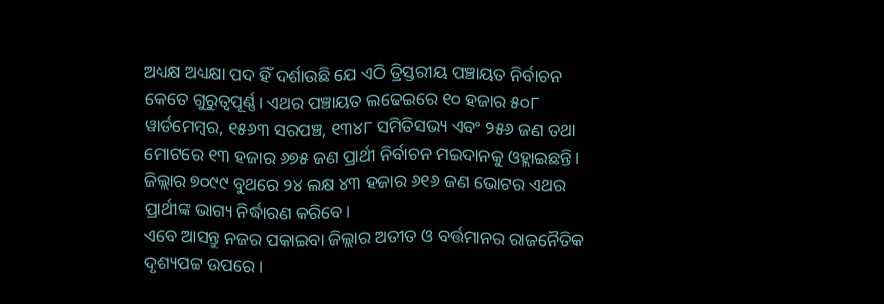ଅଧ୍ୟକ୍ଷ ଅଧ୍ୟକ୍ଷା ପଦ ହିଁ ଦର୍ଶାଉଛି ଯେ ଏଠି ତ୍ରିସ୍ତରୀୟ ପଞ୍ଚାୟତ ନିର୍ବାଚନ କେତେ ଗୁରୁତ୍ଵପୂର୍ଣ୍ଣ। ଏଥର ପଞ୍ଚାୟତ ଲଢେଇରେ ୧୦ ହଜାର ୫୦୮ ୱାର୍ଡମେମ୍ବର, ୧୫୬୩ ସରପଞ୍ଚ, ୧୩୪୮ ସମିତିସଭ୍ୟ ଏବଂ ୨୫୬ ଜଣ ତଥା ମୋଟରେ ୧୩ ହଜାର ୬୭୫ ଜଣ ପ୍ରାର୍ଥୀ ନିର୍ବାଚନ ମଇଦାନକୁ ଓହ୍ଲାଇଛନ୍ତି। ଜିଲ୍ଲାର ୭୦୯୯ ବୁଥରେ ୨୪ ଲକ୍ଷ ୪୩ ହଜାର ୬୧୬ ଜଣ ଭୋଟର ଏଥର ପ୍ରାର୍ଥୀଙ୍କ ଭାଗ୍ୟ ନିର୍ଦ୍ଧାରଣ କରିବେ।
ଏବେ ଆସନ୍ତୁ ନଜର ପକାଇବା ଜିଲ୍ଲାର ଅତୀତ ଓ ବର୍ତ୍ତମାନର ରାଜନୈତିକ ଦୃଶ୍ୟପଟ୍ଟ ଉପରେ।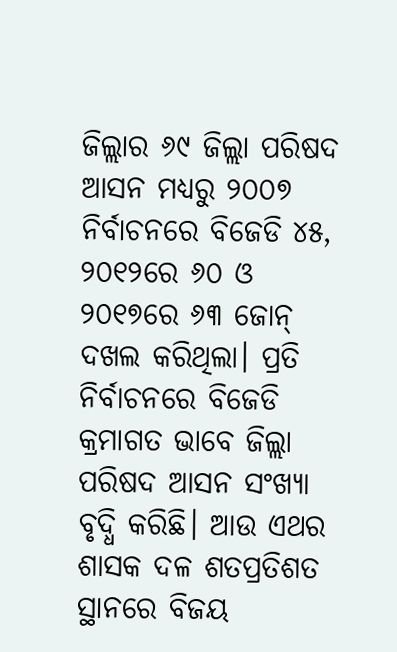ଜିଲ୍ଲାର ୬୯ ଜିଲ୍ଲା ପରିଷଦ ଆସନ ମଧ୍ୟରୁ ୨୦୦୭ ନିର୍ବାଚନରେ ବିଜେଡି ୪୫, ୨୦୧୨ରେ ୬୦ ଓ ୨୦୧୭ରେ ୬୩ ଜୋନ୍ ଦଖଲ କରିଥିଲା। ପ୍ରତି ନିର୍ବାଚନରେ ବିଜେଡି କ୍ରମାଗତ ଭାବେ ଜିଲ୍ଲା ପରିଷଦ ଆସନ ସଂଖ୍ୟା ବୃଦ୍ଧି କରିଛି। ଆଉ ଏଥର ଶାସକ ଦଳ ଶତପ୍ରତିଶତ ସ୍ଥାନରେ ବିଜୟ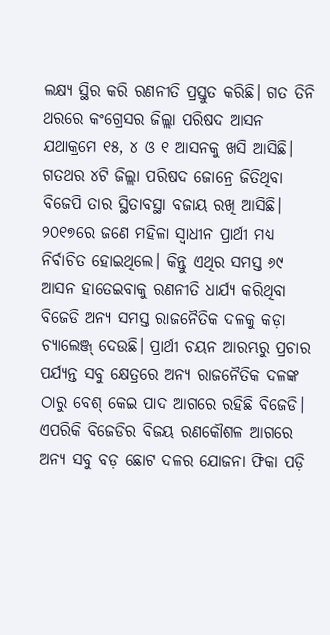ଲକ୍ଷ୍ୟ ସ୍ଥିର କରି ରଣନୀତି ପ୍ରସ୍ତୁତ କରିଛି। ଗତ ତିନି ଥରରେ କଂଗ୍ରେସର ଜିଲ୍ଲା ପରିଷଦ ଆସନ ଯଥାକ୍ରମେ ୧୫, ୪ ଓ ୧ ଆସନକୁ ଖସି ଆସିଛି। ଗତଥର ୪ଟି ଜିଲ୍ଲା ପରିଷଦ ଜୋନ୍ରେ ଜିତିଥିବା ବିଜେପି ତାର ସ୍ଥିତାବସ୍ଥା ବଜାୟ ରଖି ଆସିଛି। ୨୦୧୭ରେ ଜଣେ ମହିଳା ସ୍ବାଧୀନ ପ୍ରାର୍ଥୀ ମଧ୍ୟ ନିର୍ବାଚିତ ହୋଇଥିଲେ। କିନ୍ତୁ ଏଥିର ସମସ୍ତ ୬୯ ଆସନ ହାତେଇବାକୁ ରଣନୀତି ଧାର୍ଯ୍ୟ କରିଥିବା ବିଜେଡି ଅନ୍ୟ ସମସ୍ତ ରାଜନୈତିକ ଦଳକୁ କଡ଼ା ଚ୍ୟାଲେଞ୍ଜ୍ ଦେଉଛି। ପ୍ରାର୍ଥୀ ଚୟନ ଆରମ୍ଭରୁ ପ୍ରଚାର ପର୍ଯ୍ୟନ୍ତ ସବୁ କ୍ଷେତ୍ରରେ ଅନ୍ୟ ରାଜନୈତିକ ଦଳଙ୍କ ଠାରୁ ବେଶ୍ କେଇ ପାଦ ଆଗରେ ରହିଛି ବିଜେଡି। ଏପରିକି ବିଜେଡିର ବିଜୟ ରଣକୌଶଳ ଆଗରେ ଅନ୍ୟ ସବୁ ବଡ଼ ଛୋଟ ଦଳର ଯୋଜନା ଫିକା ପଡ଼ି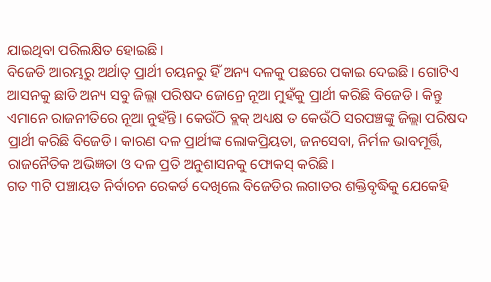ଯାଇଥିବା ପରିଲକ୍ଷିତ ହୋଇଛି।
ବିଜେଡି ଆରମ୍ଭରୁ ଅର୍ଥାତ୍ ପ୍ରାର୍ଥୀ ଚୟନରୁ ହିଁ ଅନ୍ୟ ଦଳକୁ ପଛରେ ପକାଇ ଦେଇଛି। ଗୋଟିଏ ଆସନକୁ ଛାଡି ଅନ୍ୟ ସବୁ ଜିଲ୍ଲା ପରିଷଦ ଜୋନ୍ରେ ନୂଆ ମୁହଁକୁ ପ୍ରାର୍ଥୀ କରିଛି ବିଜେଡି। କିନ୍ତୁ ଏମାନେ ରାଜନୀତିରେ ନୂଆ ନୁହଁନ୍ତି। କେଉଁଠି ବ୍ଲକ୍ ଅଧ୍ୟକ୍ଷ ତ କେଉଁଠି ସରପଞ୍ଚଙ୍କୁ ଜିଲ୍ଲା ପରିଷଦ ପ୍ରାର୍ଥୀ କରିଛି ବିଜେଡି। କାରଣ ଦଳ ପ୍ରାର୍ଥୀଙ୍କ ଲୋକପ୍ରିୟତା, ଜନସେବା, ନିର୍ମଳ ଭାବମୂର୍ତ୍ତି, ରାଜନୈତିକ ଅଭିଜ୍ଞତା ଓ ଦଳ ପ୍ରତି ଅନୁଶାସନକୁ ଫୋକସ୍ କରିଛି।
ଗତ ୩ଟି ପଞ୍ଚାୟତ ନିର୍ବାଚନ ରେକର୍ଡ ଦେଖିଲେ ବିଜେଡିର ଲଗାତର ଶକ୍ତିବୃଦ୍ଧିକୁ ଯେକେହି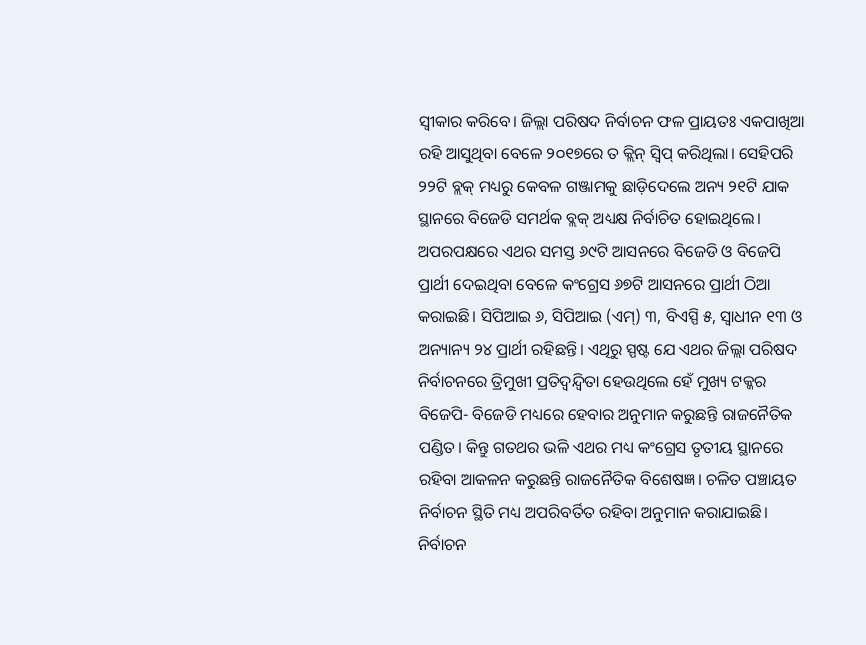ସ୍ବୀକାର କରିବେ। ଜିଲ୍ଲା ପରିଷଦ ନିର୍ବାଚନ ଫଳ ପ୍ରାୟତଃ ଏକପାଖିଆ ରହି ଆସୁଥିବା ବେଳେ ୨୦୧୭ରେ ତ କ୍ଲିନ୍ ସ୍ବିପ୍ କରିଥିଲା। ସେହିପରି ୨୨ଟି ବ୍ଲକ୍ ମଧ୍ୟରୁ କେବଳ ଗଞ୍ଜାମକୁ ଛାଡ଼ିଦେଲେ ଅନ୍ୟ ୨୧ଟି ଯାକ ସ୍ଥାନରେ ବିଜେଡି ସମର୍ଥକ ବ୍ଲକ୍ ଅଧ୍ୟକ୍ଷ ନିର୍ବାଚିତ ହୋଇଥିଲେ। ଅପରପକ୍ଷରେ ଏଥର ସମସ୍ତ ୬୯ଟି ଆସନରେ ବିଜେଡି ଓ ବିଜେପି ପ୍ରାର୍ଥୀ ଦେଇଥିବା ବେଳେ କଂଗ୍ରେସ ୬୭ଟି ଆସନରେ ପ୍ରାର୍ଥୀ ଠିଆ କରାଇଛି। ସିପିଆଇ ୬, ସିପିଆଇ (ଏମ୍) ୩, ବିଏସ୍ପି ୫, ସ୍ବାଧୀନ ୧୩ ଓ ଅନ୍ୟାନ୍ୟ ୨୪ ପ୍ରାର୍ଥୀ ରହିଛନ୍ତି। ଏଥିରୁ ସ୍ପଷ୍ଟ ଯେ ଏଥର ଜିଲ୍ଲା ପରିଷଦ ନିର୍ବାଚନରେ ତ୍ରିମୁଖୀ ପ୍ରତିଦ୍ୱନ୍ଦ୍ବିତା ହେଉଥିଲେ ହେଁ ମୁଖ୍ୟ ଟକ୍କର ବିଜେପି- ବିଜେଡି ମଧ୍ୟରେ ହେବାର ଅନୁମାନ କରୁଛନ୍ତି ରାଜନୈତିକ ପଣ୍ଡିତ। କିନ୍ତୁ ଗତଥର ଭଳି ଏଥର ମଧ୍ୟ କଂଗ୍ରେସ ତୃତୀୟ ସ୍ଥାନରେ ରହିବା ଆକଳନ କରୁଛନ୍ତି ରାଜନୈତିକ ବିଶେଷଜ୍ଞ। ଚଳିତ ପଞ୍ଚାୟତ ନିର୍ବାଚନ ସ୍ଥିତି ମଧ୍ୟ ଅପରିବର୍ତିତ ରହିବା ଅନୁମାନ କରାଯାଇଛି।
ନିର୍ବାଚନ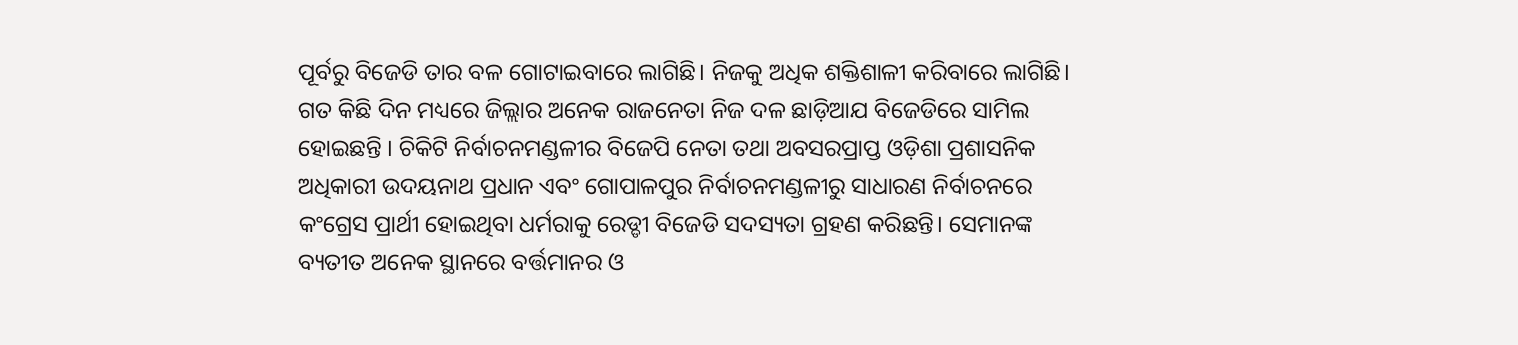ପୂର୍ବରୁ ବିଜେଡି ତାର ବଳ ଗୋଟାଇବାରେ ଲାଗିଛି। ନିଜକୁ ଅଧିକ ଶକ୍ତିଶାଳୀ କରିବାରେ ଲାଗିଛି। ଗତ କିଛି ଦିନ ମଧ୍ୟରେ ଜିଲ୍ଲାର ଅନେକ ରାଜନେତା ନିଜ ଦଳ ଛାଡ଼ିଆଯ ବିଜେଡିରେ ସାମିଲ ହୋଇଛନ୍ତି । ଚିକିଟି ନିର୍ବାଚନମଣ୍ଡଳୀର ବିଜେପି ନେତା ତଥା ଅବସରପ୍ରାପ୍ତ ଓଡ଼ିଶା ପ୍ରଶାସନିକ ଅଧିକାରୀ ଉଦୟନାଥ ପ୍ରଧାନ ଏବଂ ଗୋପାଳପୁର ନିର୍ବାଚନମଣ୍ଡଳୀରୁ ସାଧାରଣ ନିର୍ବାଚନରେ କଂଗ୍ରେସ ପ୍ରାର୍ଥୀ ହୋଇଥିବା ଧର୍ମରାକୁ ରେଡ୍ଡୀ ବିଜେଡି ସଦସ୍ୟତା ଗ୍ରହଣ କରିଛନ୍ତି। ସେମାନଙ୍କ ବ୍ୟତୀତ ଅନେକ ସ୍ଥାନରେ ବର୍ତ୍ତମାନର ଓ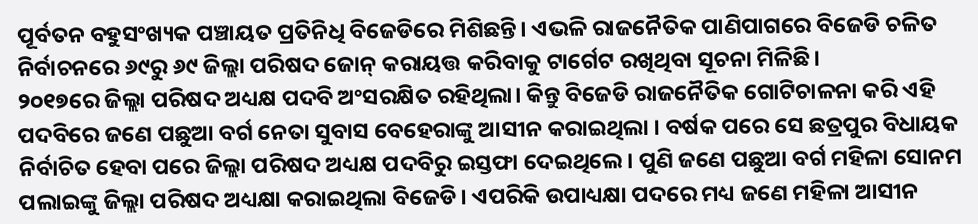ପୂର୍ବତନ ବହୁସଂଖ୍ୟକ ପଞ୍ଚାୟତ ପ୍ରତିନିଧି ବିଜେଡିରେ ମିଶିଛନ୍ତି। ଏଭଳି ରାଜନୈତିକ ପାଣିପାଗରେ ବିଜେଡି ଚଳିତ ନିର୍ବାଚନରେ ୬୯ରୁ ୬୯ ଜିଲ୍ଲା ପରିଷଦ ଜୋନ୍ କରାୟତ୍ତ କରିବାକୁ ଟାର୍ଗେଟ ରଖିଥିବା ସୂଚନା ମିଳିଛି।
୨୦୧୭ରେ ଜିଲ୍ଲା ପରିଷଦ ଅଧ୍ୟକ୍ଷ ପଦବି ଅଂସରକ୍ଷିତ ରହିଥିଲା। କିନ୍ତୁ ବିଜେଡି ରାଜନୈତିକ ଗୋଟିଚାଳନା କରି ଏହି ପଦବିରେ ଜଣେ ପଛୁଆ ବର୍ଗ ନେତା ସୁବାସ ବେହେରାଙ୍କୁ ଆସୀନ କରାଇଥିଲା । ବର୍ଷକ ପରେ ସେ ଛତ୍ରପୁର ବିଧାୟକ ନିର୍ବାଚିତ ହେବା ପରେ ଜିଲ୍ଲା ପରିଷଦ ଅଧ୍ୟକ୍ଷ ପଦବିରୁ ଇସ୍ତଫା ଦେଇଥିଲେ। ପୁଣି ଜଣେ ପଛୁଆ ବର୍ଗ ମହିଳା ସୋନମ ପଲାଇଙ୍କୁ ଜିଲ୍ଲା ପରିଷଦ ଅଧ୍ୟକ୍ଷା କରାଇଥିଲା ବିଜେଡି। ଏପରିକି ଉପାଧ୍ୟକ୍ଷା ପଦରେ ମଧ୍ୟ ଜଣେ ମହିଳା ଆସୀନ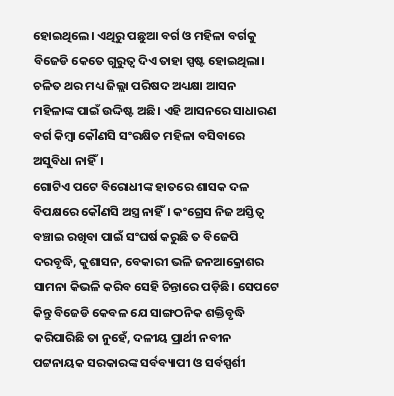ହୋଇଥିଲେ। ଏଥିରୁ ପଛୁଆ ବର୍ଗ ଓ ମହିଳା ବର୍ଗକୁ ବିଜେଡି କେତେ ଗୁରୁତ୍ବ ଦିଏ ତାହା ସ୍ପଷ୍ଟ ହୋଇଥିଲା। ଚଳିତ ଥର ମଧ୍ୟ ଜିଲ୍ଲା ପରିଷଦ ଅଧ୍ୟକ୍ଷା ଆସନ ମହିଳାଙ୍କ ପାଇଁ ଉଦ୍ଦିଷ୍ଟ ଅଛି। ଏହି ଆସନରେ ସାଧାରଣ ବର୍ଗ କିମ୍ବା କୌଣସି ସଂରକ୍ଷିତ ମହିଳା ବସିବାରେ ଅସୁବିଧା ନାହିଁ।
ଗୋଟିଏ ପଟେ ବିରୋଧୀଙ୍କ ହାତରେ ଶାସକ ଦଳ ବିପକ୍ଷରେ କୌଣସି ଅସ୍ତ୍ର ନାହିଁ। କଂଗ୍ରେସ ନିଜ ଅସ୍ତିତ୍ଵ ବଞ୍ଚାଇ ରଖିବା ପାଇଁ ସଂଘର୍ଷ କରୁଛି ତ ବିଜେପି ଦରବୃଦ୍ଧି, କୁଶାସନ, ବେକାରୀ ଭଳି ଜନଆକ୍ରୋଶର ସାମନା କିଭଳି କରିବ ସେହି ଚିନ୍ତାରେ ପଡ଼ିଛି। ସେପଟେ କିନ୍ତୁ ବିଜେଡି କେବଳ ଯେ ସାଙ୍ଗଠନିକ ଶକ୍ତିବୃଦ୍ଧି କରିପାରିଛି ତା ନୁହେଁ, ଦଳୀୟ ପ୍ରାର୍ଥୀ ନବୀନ ପଟ୍ଟନାୟକ ସରକାରଙ୍କ ସର୍ବବ୍ୟାପୀ ଓ ସର୍ବସ୍ପର୍ଶୀ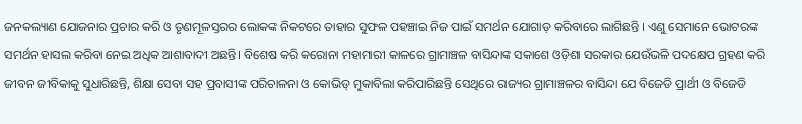ଜନକଲ୍ୟାଣ ଯୋଜନାର ପ୍ରଚାର କରି ଓ ତୃଣମୂଳସ୍ତରର ଲୋକଙ୍କ ନିକଟରେ ତାହାର ସୁଫଳ ପହଞ୍ଚାଇ ନିଜ ପାଇଁ ସମର୍ଥନ ଯୋଗାଡ଼ କରିବାରେ ଲାଗିଛନ୍ତି । ଏଣୁ ସେମାନେ ଭୋଟରଙ୍କ ସମର୍ଥନ ହାସଲ କରିବା ନେଇ ଅଧିକ ଆଶାବାଦୀ ଅଛନ୍ତି। ବିଶେଷ କରି କରୋନା ମହାମାରୀ କାଳରେ ଗ୍ରାମାଞ୍ଚଳ ବାସିନ୍ଦାଙ୍କ ସକାଶେ ଓଡ଼ିଶା ସରକାର ଯେଉଁଭଳି ପଦକ୍ଷେପ ଗ୍ରହଣ କରି ଜୀବନ ଜୀବିକାକୁ ସୁଧାରିଛନ୍ତି, ଶିକ୍ଷା ସେବା ସହ ପ୍ରବାସୀଙ୍କ ପରିଚାଳନା ଓ କୋଭିଡ୍ ମୁକାବିଲା କରିପାରିଛନ୍ତି ସେଥିରେ ରାଜ୍ୟର ଗ୍ରାମାଞ୍ଚଳର ବାସିନ୍ଦା ଯେ ବିଜେଡି ପ୍ରାର୍ଥୀ ଓ ବିଜେଡି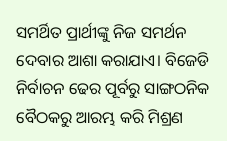ସମର୍ଥିତ ପ୍ରାର୍ଥୀଙ୍କୁ ନିଜ ସମର୍ଥନ ଦେବାର ଆଶା କରାଯାଏ। ବିଜେଡି ନିର୍ବାଚନ ଢେର ପୂର୍ବରୁ ସାଙ୍ଗଠନିକ ବୈଠକରୁ ଆରମ୍ଭ କରି ମିଶ୍ରଣ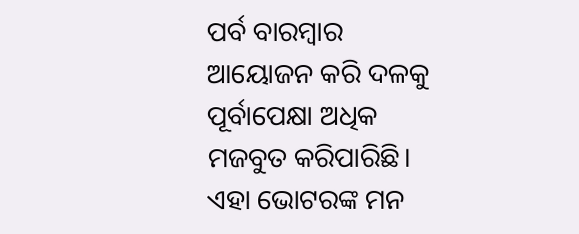ପର୍ବ ବାରମ୍ବାର ଆୟୋଜନ କରି ଦଳକୁ ପୂର୍ବାପେକ୍ଷା ଅଧିକ ମଜବୁତ କରିପାରିଛି। ଏହା ଭୋଟରଙ୍କ ମନ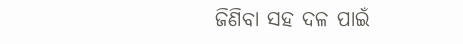ଜିଣିବା ସହ ଦଳ ପାଇଁ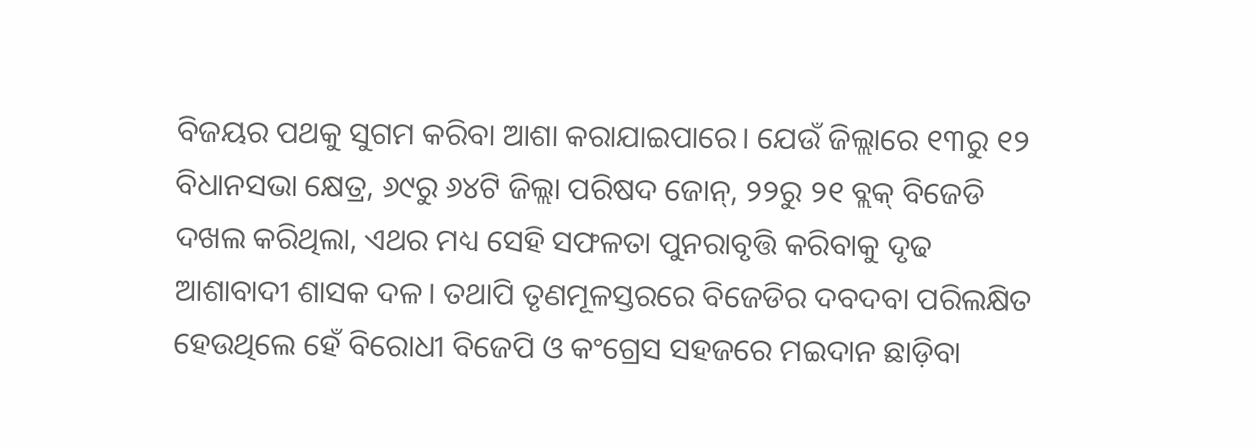ବିଜୟର ପଥକୁ ସୁଗମ କରିବା ଆଶା କରାଯାଇପାରେ। ଯେଉଁ ଜିଲ୍ଲାରେ ୧୩ରୁ ୧୨ ବିଧାନସଭା କ୍ଷେତ୍ର, ୬୯ରୁ ୬୪ଟି ଜିଲ୍ଲା ପରିଷଦ ଜୋନ୍, ୨୨ରୁ ୨୧ ବ୍ଲକ୍ ବିଜେଡି ଦଖଲ କରିଥିଲା, ଏଥର ମଧ୍ୟ ସେହି ସଫଳତା ପୁନରାବୃତ୍ତି କରିବାକୁ ଦୃଢ ଆଶାବାଦୀ ଶାସକ ଦଳ। ତଥାପି ତୃଣମୂଳସ୍ତରରେ ବିଜେଡିର ଦବଦବା ପରିଲକ୍ଷିତ ହେଉଥିଲେ ହେଁ ବିରୋଧୀ ବିଜେପି ଓ କଂଗ୍ରେସ ସହଜରେ ମଇଦାନ ଛାଡ଼ିବା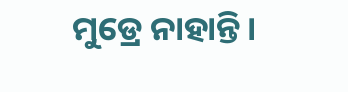ମୁଡ୍ରେ ନାହାନ୍ତି।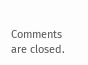Comments are closed.